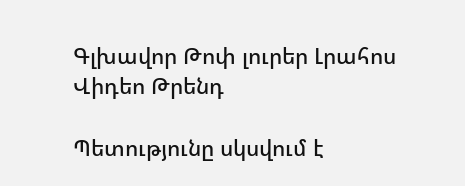Գլխավոր Թոփ լուրեր Լրահոս Վիդեո Թրենդ

Պետությունը սկսվում է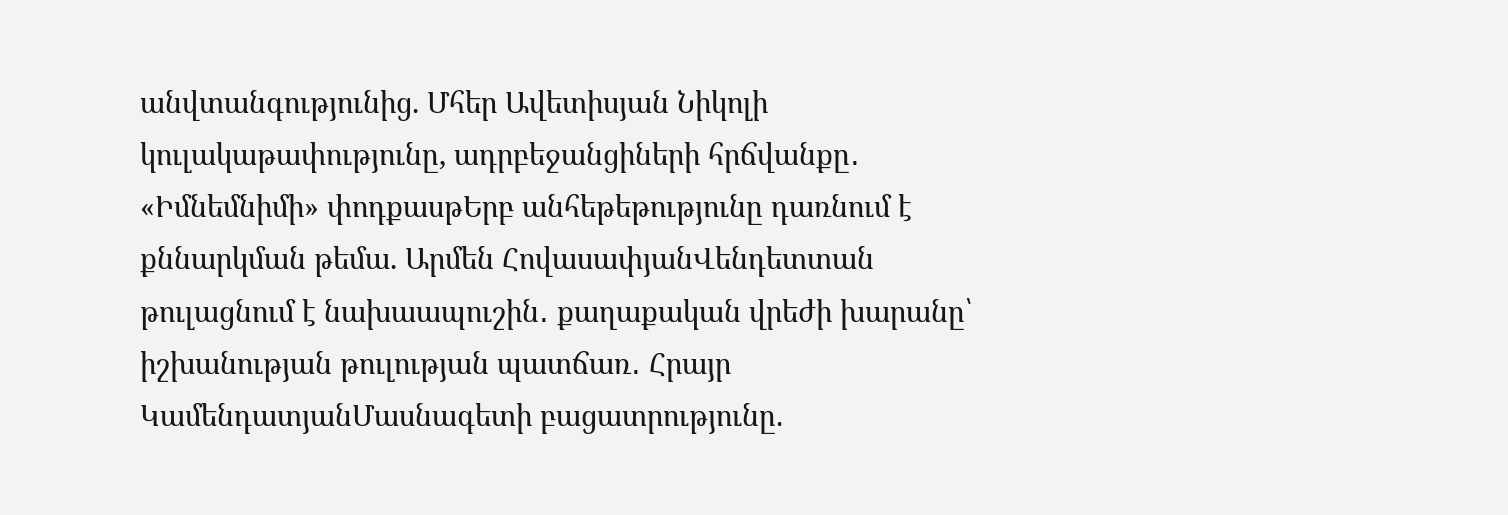անվտանգությունից. Մհեր Ավետիսյան Նիկոլի կուլակաթափությունը, ադրբեջանցիների հրճվանքը․ «Իմնեմնիմի» փոդքասթԵրբ անհեթեթությունը դառնում է քննարկման թեմա. Արմեն ՀովասափյանՎենդետտան թուլացնում է նախաապուշին․ քաղաքական վրեժի խարանը՝ իշխանության թուլության պատճառ․ Հրայր ԿամենդատյանՄասնագետի բացատրությունը.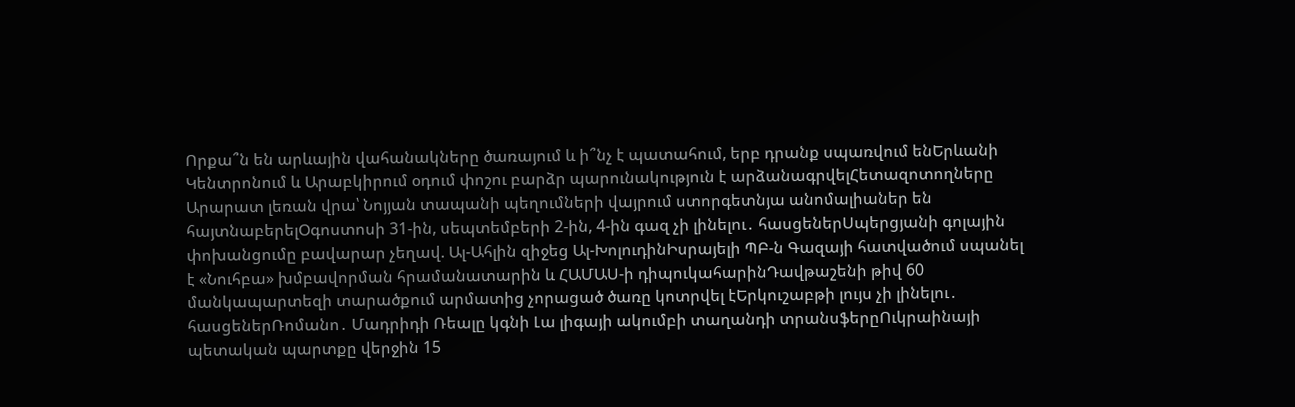Որքա՞ն են արևային վահանակները ծառայում և ի՞նչ է պատահում, երբ դրանք սպառվում ենԵրևանի Կենտրոնում և Արաբկիրում օդում փոշու բարձր պարունակություն է արձանագրվելՀետազոտողները Արարատ լեռան վրա՝ Նոյյան տապանի պեղումների վայրում ստորգետնյա անոմալիաներ են հայտնաբերելՕգոստոսի 31-ին, սեպտեմբերի 2-ին, 4-ին գազ չի լինելու․ հասցեներՍպերցյանի գոլային փոխանցումը բավարար չեղավ. Ալ-Ահլին զիջեց Ալ-ԽոլուդինԻսրայելի ՊԲ-ն Գազայի հատվածում սպանել է «Նուհբա» խմբավորման հրամանատարին և ՀԱՄԱՍ-ի դիպուկահարինԴավթաշենի թիվ 60 մանկապարտեզի տարածքում արմատից չորացած ծառը կոտրվել էԵրկուշաբթի լույս չի լինելու․ հասցեներՌոմանո․ Մադրիդի Ռեալը կգնի Լա լիգայի ակումբի տաղանդի տրանսֆերըՈւկրաինայի պետական պարտքը վերջին 15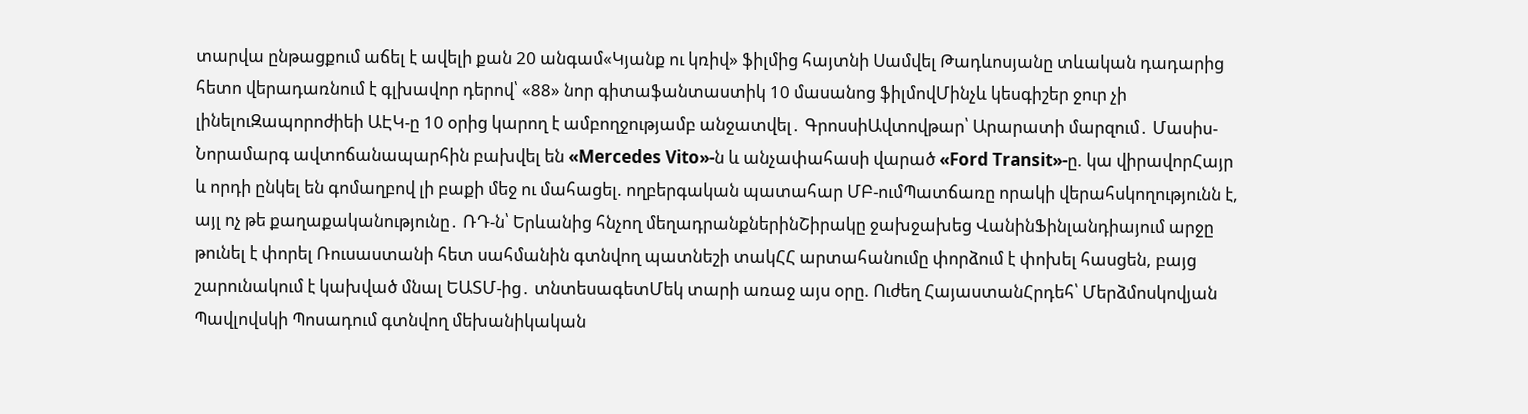տարվա ընթացքում աճել է ավելի քան 20 անգամ«Կյանք ու կռիվ» ֆիլմից հայտնի Սամվել Թադևոսյանը տևական դադարից հետո վերադառնում է գլխավոր դերով՝ «88» նոր գիտաֆանտաստիկ 10 մասանոց ֆիլմովՄինչև կեսգիշեր ջուր չի լինելուԶապորոժիեի ԱԷԿ-ը 10 օրից կարող է ամբողջությամբ անջատվել․ ԳրոսսիԱվտովթար՝ Արարատի մարզում․ Մասիս-Նորամարգ ավտոճանապարհին բախվել են «Mercedes Vito»-ն և անչափահասի վարած «Ford Transit»-ը. կա վիրավորՀայր և որդի ընկել են գոմաղբով լի բաքի մեջ ու մահացել. ողբերգական պատահար ՄԲ-ումՊատճառը որակի վերահսկողությունն է, այլ ոչ թե քաղաքականությունը․ ՌԴ-ն՝ Երևանից հնչող մեղադրանքներինՇիրակը ջախջախեց ՎանինՖինլանդիայում արջը թունել է փորել Ռուսաստանի հետ սահմանին գտնվող պատնեշի տակՀՀ արտահանումը փորձում է փոխել հասցեն, բայց շարունակում է կախված մնալ ԵԱՏՄ-ից․ տնտեսագետՄեկ տարի առաջ այս օրը. Ուժեղ ՀայաստանՀրդեհ՝ Մերձմոսկովյան Պավլովսկի Պոսադում գտնվող մեխանիկական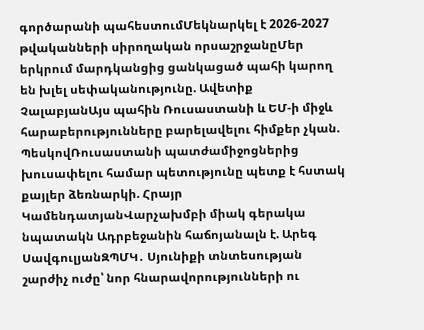գործարանի պահեստումՄեկնարկել է 2026-2027 թվականների սիրողական որսաշրջանըՄեր երկրում մարդկանցից ցանկացած պահի կարող են խլել սեփականությունը. Ավետիք ՉալաբյանԱյս պահին Ռուսաստանի և ԵՄ-ի միջև հարաբերությունները բարելավելու հիմքեր չկան. ՊեսկովՌուսաստանի պատժամիջոցներից խուսափելու համար պետությունը պետք է հստակ քայլեր ձեռնարկի. Հրայր ԿամենդատյանՎարչախմբի միակ գերակա նպատակն Ադրբեջանին հաճոյանալն է. Արեգ ՍավգուլյանԶՊՄԿ․ Սյունիքի տնտեսության շարժիչ ուժը՝ նոր հնարավորությունների ու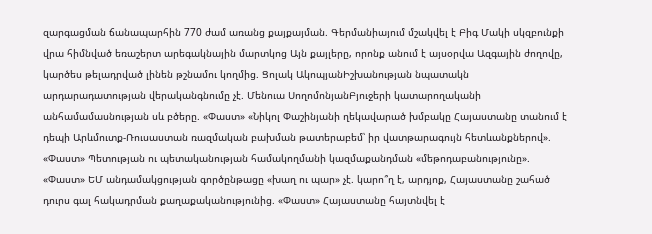զարգացման ճանապարհին 770 ժամ առանց քայքայման. Գերմանիայում մշակվել է Բիգ Մակի սկզբունքի վրա հիմնված եռաշերտ արեգակնային մարտկոց Այն քայլերը, որոնք անում է այսօրվա Ազգային ժողովը, կարծես թելադրված լինեն թշնամու կողմից. Ցոլակ ԱկոպյանԻշխանության նպատակն արդարադատության վերականգնումը չէ. Մենուա ՍողոմոնյանԲյուջերի կատարողականի անհամամասնության սև բծերը. «Փաստ» «Նիկոլ Փաշինյանի ղեկավարած խմբակը Հայաստանը տանում է դեպի Արևմուտք-Ռուսաստան ռազմական բախման թատերաբեմ՝ իր վատթարագույն հետևանքներով». «Փաստ» Պետության ու պետականության համակողմանի կազմաքանդման «մեթոդաբանությունը». «Փաստ» ԵՄ անդամակցության գործընթացը «խաղ ու պար» չէ. կարո՞ղ է, արդյոք, Հայաստանը շահած դուրս գալ հակադրման քաղաքականությունից. «Փաստ» Հայաստանը հայտնվել է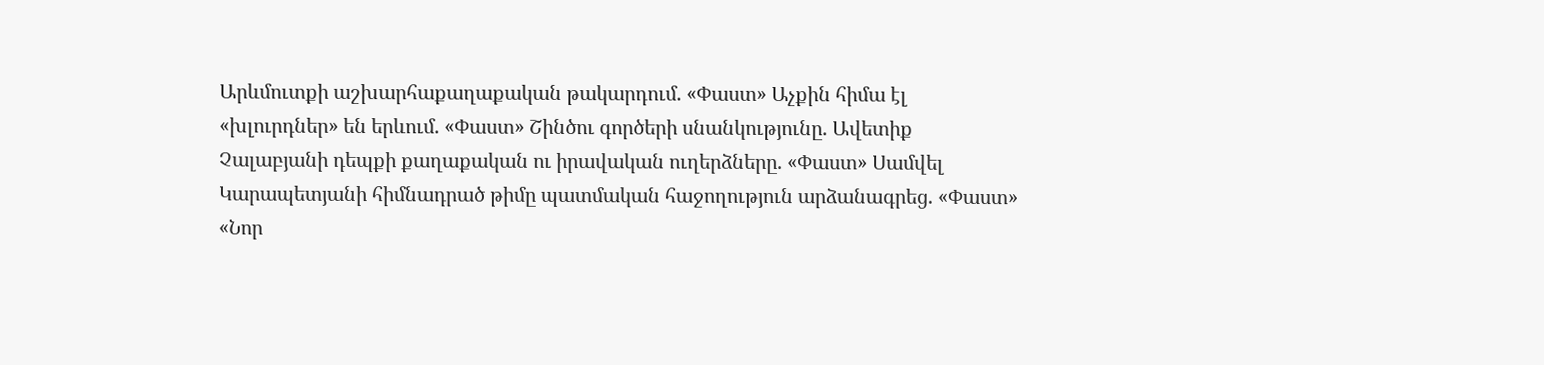Արևմուտքի աշխարհաքաղաքական թակարդում. «Փաստ» Աչքին հիմա էլ «խլուրդներ» են երևում. «Փաստ» Շինծու գործերի սնանկությունը. Ավետիք Չալաբյանի դեպքի քաղաքական ու իրավական ուղերձները. «Փաստ» Սամվել Կարապետյանի հիմնադրած թիմը պատմական հաջողություն արձանագրեց. «Փաստ» «Նոր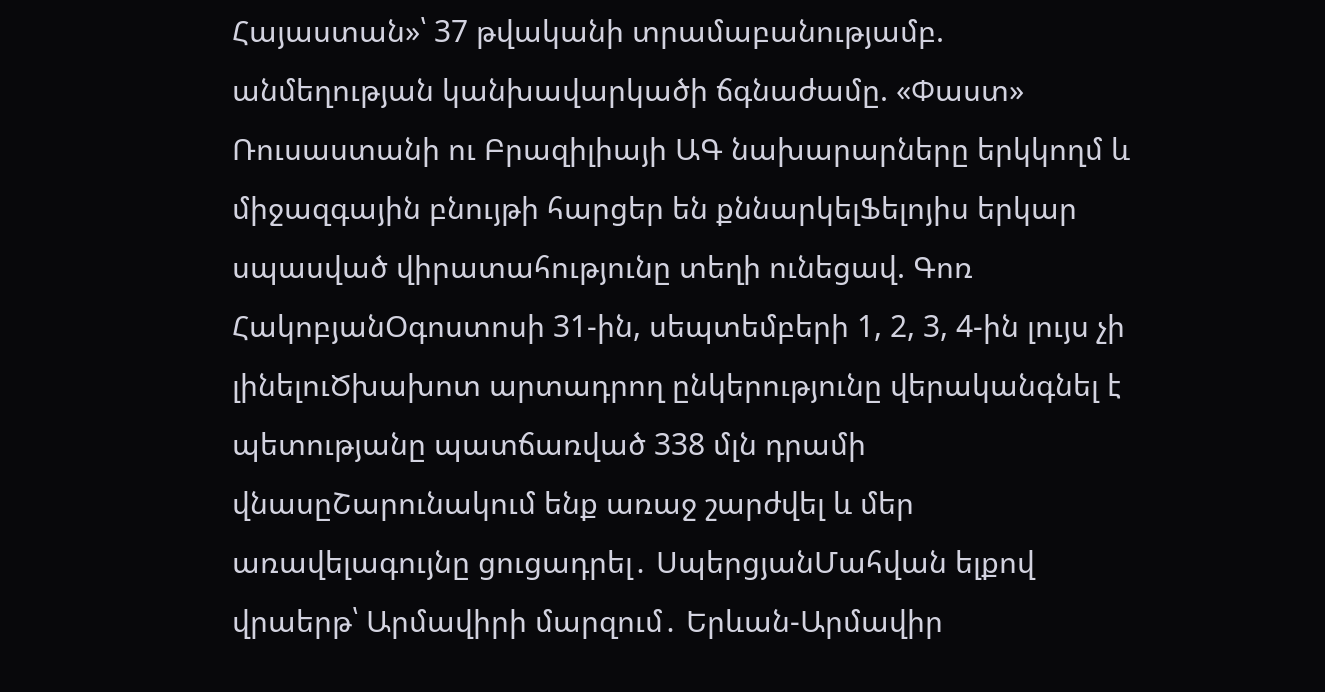Հայաստան»՝ 37 թվականի տրամաբանությամբ. անմեղության կանխավարկածի ճգնաժամը. «Փաստ» Ռուսաստանի ու Բրազիլիայի ԱԳ նախարարները երկկողմ և միջազգային բնույթի հարցեր են քննարկելՖելոյիս երկար սպասված վիրատահությունը տեղի ունեցավ. Գոռ ՀակոբյանՕգոստոսի 31-ին, սեպտեմբերի 1, 2, 3, 4-ին լույս չի լինելուԾխախոտ արտադրող ընկերությունը վերականգնել է պետությանը պատճառված 338 մլն դրամի վնասըՇարունակում ենք առաջ շարժվել և մեր առավելագույնը ցուցադրել․ ՍպերցյանՄահվան ելքով վրաերթ՝ Արմավիրի մարզում․ Երևան-Արմավիր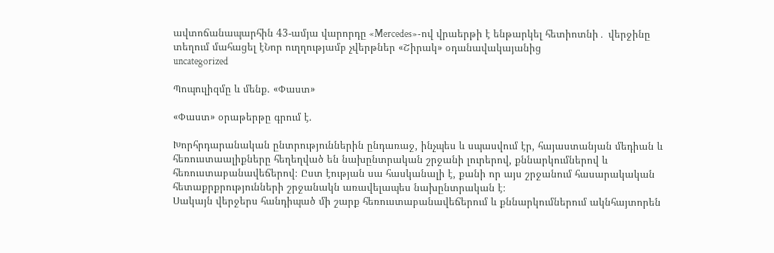ավտոճանապարհին 43-ամյա վարորդը «Mercedes»-ով վրաերթի է ենթարկել հետիոտնի․ վերջինը տեղում մահացել էՆոր ուղղությամբ չվերթներ «Շիրակ» օդանավակայանից
uncategorized

Պոպուլիզմը և մենք. «Փաստ»

«Փաստ» օրաթերթը գրում է.

Խորհրդարանական ընտրություններին ընդառաջ, ինչպես և սպասվում էր, հայաստանյան մեդիան և հեռուստաալիքները հեղեղված են նախընտրական շրջանի լուրերով, քննարկումներով և հեռուստաբանավեճերով։ Ըստ էության սա հասկանալի է, քանի որ այս շրջանում հասարակական հետաքրքրությունների շրջանակն առավելապես նախընտրական է։
Սակայն վերջերս հանդիպած մի շարք հեռուստաբանավեճերում և քննարկումներում ակնհայտորեն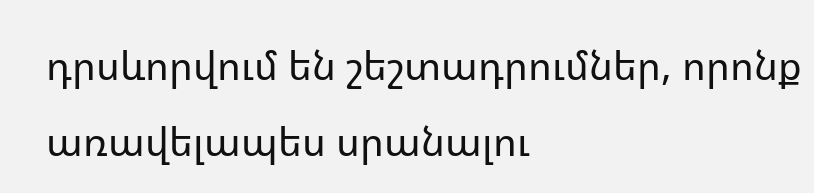դրսևորվում են շեշտադրումներ, որոնք առավելապես սրանալու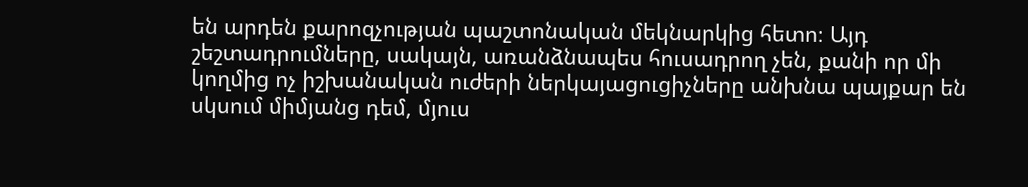են արդեն քարոզչության պաշտոնական մեկնարկից հետո։ Այդ շեշտադրումները, սակայն, առանձնապես հուսադրող չեն, քանի որ մի կողմից ոչ իշխանական ուժերի ներկայացուցիչները անխնա պայքար են սկսում միմյանց դեմ, մյուս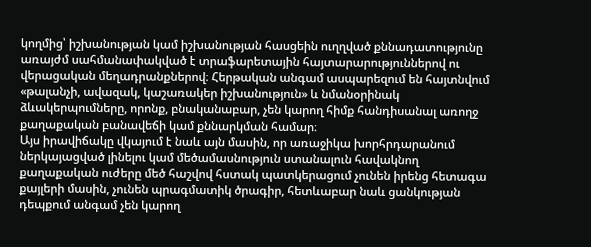կողմից՝ իշխանության կամ իշխանության հասցեին ուղղված քննադատությունը առայժմ սահմանափակված է տրաֆարետային հայտարարություններով ու վերացական մեղադրանքներով։ Հերթական անգամ ասպարեզում են հայտնվում «թալանչի, ավազակ, կաշառակեր իշխանություն» և նմանօրինակ ձևակերպումները, որոնք, բնականաբար, չեն կարող հիմք հանդիսանալ առողջ քաղաքական բանավեճի կամ քննարկման համար։
Այս իրավիճակը վկայում է նաև այն մասին, որ առաջիկա խորհրդարանում ներկայացված լինելու կամ մեծամասնություն ստանալուն հավակնող քաղաքական ուժերը մեծ հաշվով հստակ պատկերացում չունեն իրենց հետագա քայլերի մասին, չունեն պրագմատիկ ծրագիր, հետևաբար նաև ցանկության դեպքում անգամ չեն կարող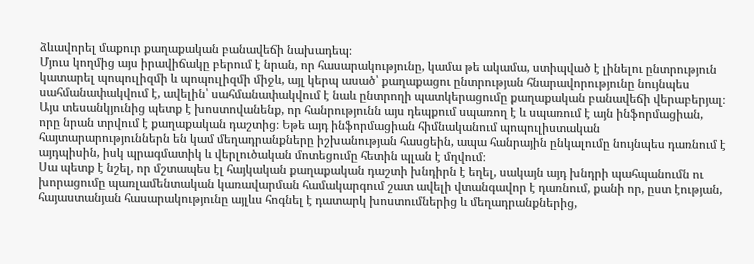ձևավորել մաքուր քաղաքական բանավեճի նախադեպ։
Մյուս կողմից այս իրավիճակը բերում է նրան, որ հասարակությունը, կամա թե ակամա, ստիպված է լինելու ընտրություն կատարել պոպուլիզմի և պոպուլիզմի միջև, այլ կերպ ասած՝ քաղաքացու ընտրության հնարավորությունը նույնպես սահմանափակվում է, ավելին՝ սահմանափակվում է նաև ընտրողի պատկերացումը քաղաքական բանավեճի վերաբերյալ։ Այս տեսանկյունից պետք է խոստովանենք, որ հանրությունն այս դեպքում սպառող է և սպառում է այն ինֆորմացիան, որը նրան տրվում է քաղաքական դաշտից։ Եթե այդ ինֆորմացիան հիմնականում պոպուլիստական հայտարարություններն են կամ մեղադրանքները իշխանության հասցեին, ապա հանրային ընկալումը նույնպես դառնում է այդպիսին, իսկ պրագմատիկ և վերլուծական մոտեցումը հետին պլան է մղվում։
Սա պետք է նշել, որ մշտապես էլ հայկական քաղաքական դաշտի խնդիրն է եղել, սակայն այդ խնդրի պահպանումն ու խորացումը պառլամենտական կառավարման համակարգում շատ ավելի վտանգավոր է դառնում, քանի որ, ըստ էության, հայաստանյան հասարակությունը այլևս հոգնել է դատարկ խոստումներից և մեղադրանքներից,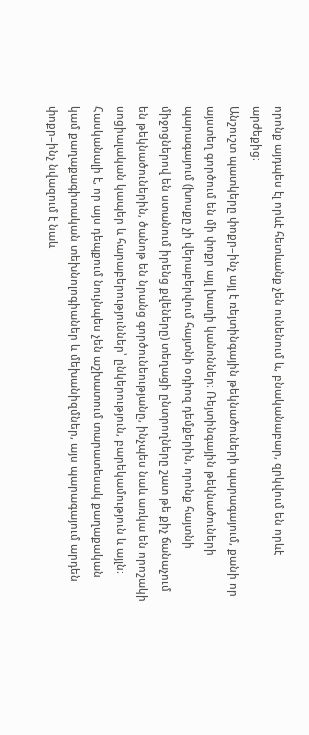որոնք այդպես էլ որևէ հետևանք չեն ունենում և, բնականաբար, զրկվում են որևէ արժեքից։
Անշուշտ պատկերը փոքր–ինչ այլ է ռեյտինգային թեկնածուների պարագայում, քանի որ այստեղ գործում են մի փոքր այլ խաղի կանոններ։ Ռեյտինգային թեկնածուների պարագայում (խոսքը չի վերաբերվում հայտնի օդիոզ դեմքերին, որոնք հայտնի միջոցներով են ստանում իրենց քվեները) տեղացի ընտրողները շատ թե քիչ ճանաչում են թեկնածուներին, ծանոթ են նրանց գործունեությանը, ինչպես նաև առկա են որոշակի սոցիալական կապեր և հարաբերություններ՝ ընկերություն, բարեկամություն և այլն։ Հասկանալի է, որ այս դեպքում նույնպես չեն աշխատում տարատեսակ քաղաքական կամ քաղաքագիտական տեխնոլոգիաներ և մեխանիզմներ, այս պարագայում արդեն փոքր–ինչ նվազում է նաև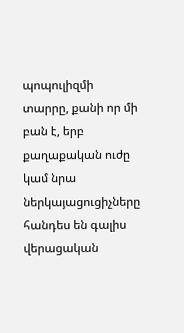պոպուլիզմի տարրը, քանի որ մի բան է, երբ քաղաքական ուժը կամ նրա ներկայացուցիչները հանդես են գալիս վերացական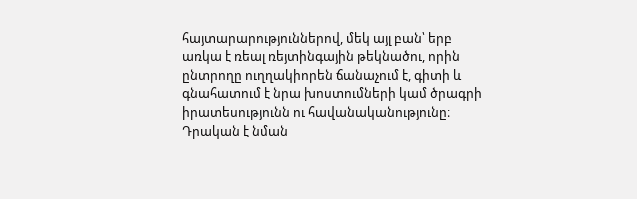հայտարարություններով, մեկ այլ բան՝ երբ առկա է ռեալ ռեյտինգային թեկնածու, որին ընտրողը ուղղակիորեն ճանաչում է, գիտի և գնահատում է նրա խոստումների կամ ծրագրի իրատեսությունն ու հավանականությունը։
Դրական է նման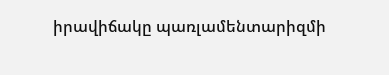իրավիճակը պառլամենտարիզմի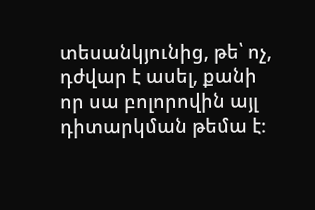տեսանկյունից, թե՝ ոչ, դժվար է ասել, քանի որ սա բոլորովին այլ դիտարկման թեմա է։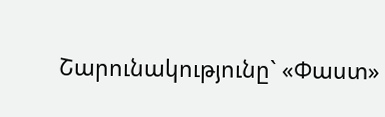Շարունակությունը` «Փաստ»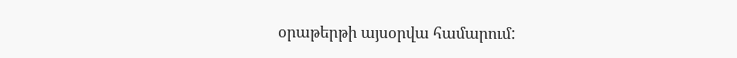օրաթերթի այսօրվա համարում: